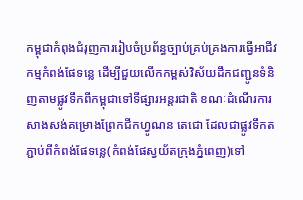កម្ពុជាកំពុងជំរុញការរៀបចំប្រព័ន្ធច្បាប់គ្រប់គ្រងការធ្វើអាជីវកម្មកំពង់ផែទន្លេ ដើម្បីជួយលើកកម្ពស់វិស័យដឹកជញ្ជូនទំនិញតាមផ្លូវទឹកពីកម្ពុជាទៅទីផ្សារអន្តរជាតិ ខណៈដំណើរការសាងសង់គម្រោងព្រែកជីកហ្វូណន តេជោ ដែលជាផ្លូវទឹកតភ្ជាប់ពីកំពង់ផែទន្លេ(កំពង់ផែស្វយ័តក្រុងភ្នំពេញ)ទៅ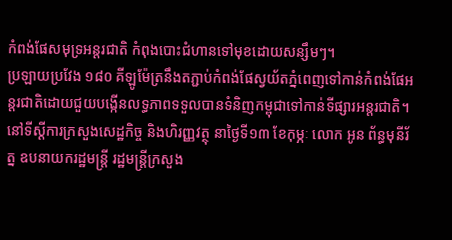កំពង់ផែសមុទ្រអន្តរជាតិ កំពុងបោះជំហានទៅមុខដោយសន្សឹមៗ។
ប្រឡាយប្រវែង ១៨០ គីឡូម៉ែត្រនឹងតភ្ជាប់កំពង់ផែស្វយ័តភ្នំពេញទៅកាន់កំពង់ផែអន្តរជាតិដោយជួយបង្កើនលទ្ធភាពទទួលបានទំនិញកម្ពុជាទៅកាន់ទីផ្សារអន្តរជាតិ។
នៅទីស្តីការក្រសួងសេដ្ឋកិច្ច និងហិរញ្ញវត្ថុ នាថ្ងៃទី១៣ ខែកុម្ភៈ លោក អូន ព័ន្ធមុនីរ័ត្ន ឧបនាយករដ្ឋមន្ត្រី រដ្ឋមន្ត្រីក្រសួង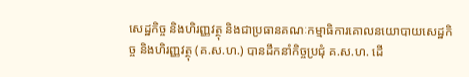សេដ្ឋកិច្ច និងហិរញ្ញវត្ថុ និងជាប្រធានគណៈកម្មាធិការគោលនយោបាយសេដ្ឋកិច្ច និងហិរញ្ញវត្ថុ (គ.ស.ហ.) បានដឹកនាំកិច្ចប្រជុំ គ.ស.ហ. ដើ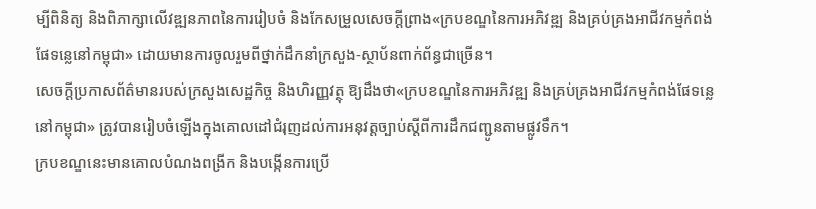ម្បីពិនិត្យ និងពិភាក្សាលើវឌ្ឍនភាពនៃការរៀបចំ និងកែសម្រួលសេចក្តីព្រាង«ក្របខណ្ឌនៃការអភិវឌ្ឍ និងគ្រប់គ្រងអាជីវកម្មកំពង់ផែទន្លេនៅកម្ពុជា» ដោយមានការចូលរួមពីថ្នាក់ដឹកនាំក្រសួង-ស្ថាប័នពាក់ព័ន្ធជាច្រើន។
សេចក្តីប្រកាសព័ត៌មានរបស់ក្រសួងសេដ្ឋកិច្ច និងហិរញ្ញវត្ថុ ឱ្យដឹងថា«ក្របខណ្ឌនៃការអភិវឌ្ឍ និងគ្រប់គ្រងអាជីវកម្មកំពង់ផែទន្លេនៅកម្ពុជា» ត្រូវបានរៀបចំឡើងក្នុងគោលដៅជំរុញដល់ការអនុវត្តច្បាប់ស្តីពីការដឹកជញ្ជូនតាមផ្លូវទឹក។
ក្របខណ្ឌនេះមានគោលបំណងពង្រីក និងបង្កើនការប្រើ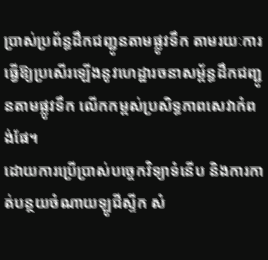ប្រាស់ប្រព័ន្ធដឹកជញ្ជូនតាមផ្លូវទឹក តាមរយៈការធ្វើឱ្យប្រសើរឡើងនូវហេដ្ឋារចនាសម្ព័ន្ធដឹកជញ្ជូនតាមផ្លូវទឹក លើកកម្ពស់ប្រសិទ្ធភាពសេវាកំពង់ផែ។
ដោយការប្រើប្រាស់បច្ចេកវិទ្យាទំនើប និងការកាត់បន្ថយចំណាយឡូជីស្ទីក សំ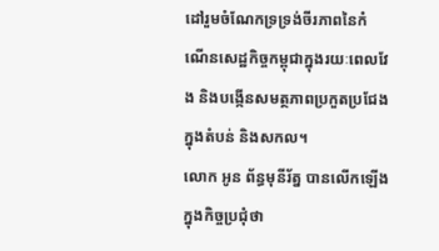ដៅរួមចំណែកទ្រទ្រង់ចីរភាពនៃកំណើនសេដ្ឋកិច្ចកម្ពុជាក្នុងរយៈពេលវែង និងបង្កើនសមត្ថភាពប្រកួតប្រជែងក្នុងតំបន់ និងសកល។
លោក អូន ព័ន្ធមុនីរ័ត្ន បានលើកឡើងក្នុងកិច្ចប្រជុំថា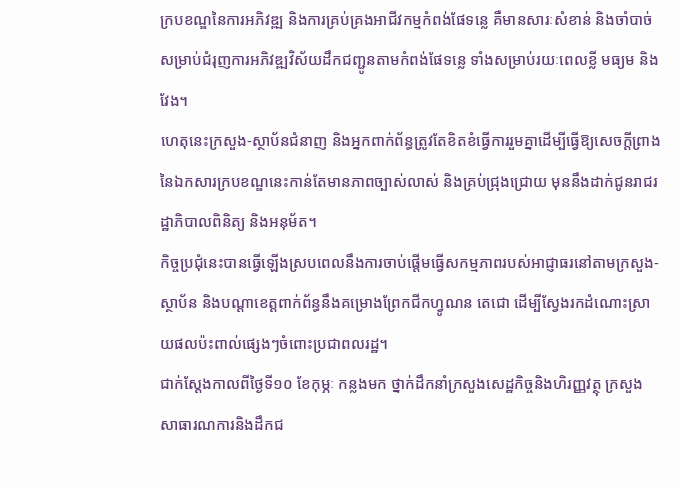ក្របខណ្ឌនៃការអភិវឌ្ឍ និងការគ្រប់គ្រងអាជីវកម្មកំពង់ផែទន្លេ គឺមានសារៈសំខាន់ និងចាំបាច់សម្រាប់ជំរុញការអភិវឌ្ឍវិស័យដឹកជញ្ជូនតាមកំពង់ផែទន្លេ ទាំងសម្រាប់រយៈពេលខ្លី មធ្យម និងវែង។
ហេតុនេះក្រសួង-ស្ថាប័នជំនាញ និងអ្នកពាក់ព័ន្ធត្រូវតែខិតខំធ្វើការរួមគ្នាដើម្បីធ្វើឱ្យសេចក្តីព្រាងនៃឯកសារក្របខណ្ឌនេះកាន់តែមានភាពច្បាស់លាស់ និងគ្រប់ជ្រុងជ្រោយ មុននឹងដាក់ជូនរាជរដ្ឋាភិបាលពិនិត្យ និងអនុម័ត។
កិច្ចប្រជុំនេះបានធ្វើឡើងស្របពេលនឹងការចាប់ផ្តើមធ្វើសកម្មភាពរបស់អាជ្ញាធរនៅតាមក្រសួង-ស្ថាប័ន និងបណ្តាខេត្តពាក់ព័ន្ធនឹងគម្រោងព្រែកជីកហ្វូណន តេជោ ដើម្បីស្វែងរកដំណោះស្រាយផលប៉ះពាល់ផ្សេងៗចំពោះប្រជាពលរដ្ឋ។
ជាក់ស្តែងកាលពីថ្ងៃទី១០ ខែកុម្ភៈ កន្លងមក ថ្នាក់ដឹកនាំក្រសួងសេដ្ឋកិច្ចនិងហិរញ្ញវត្ថុ ក្រសួងសាធារណការនិងដឹកជ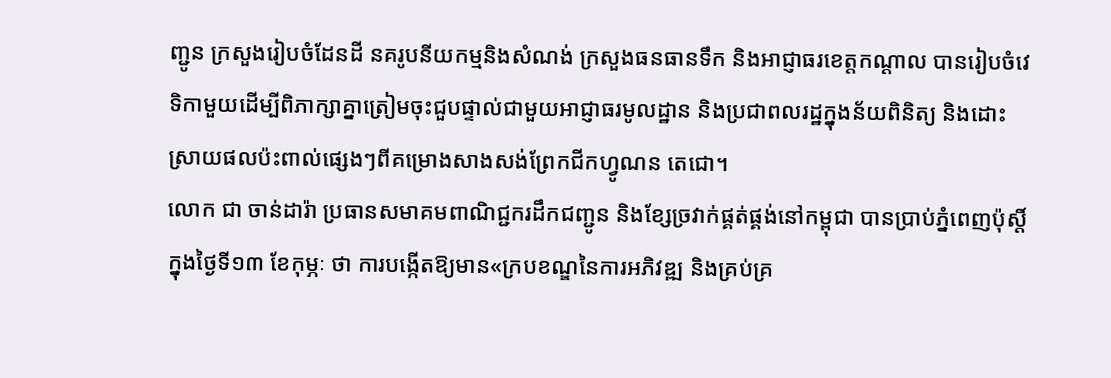ញ្ជូន ក្រសួងរៀបចំដែនដី នគរូបនីយកម្មនិងសំណង់ ក្រសួងធនធានទឹក និងអាជ្ញាធរខេត្តកណ្តាល បានរៀបចំវេទិកាមួយដើម្បីពិភាក្សាគ្នាត្រៀមចុះជួបផ្ទាល់ជាមួយអាជ្ញាធរមូលដ្ឋាន និងប្រជាពលរដ្ឋក្នុងន័យពិនិត្យ និងដោះស្រាយផលប៉ះពាល់ផ្សេងៗពីគម្រោងសាងសង់ព្រែកជីកហ្វូណន តេជោ។
លោក ជា ចាន់ដារ៉ា ប្រធានសមាគមពាណិជ្ជករដឹកជញ្ជូន និងខ្សែច្រវាក់ផ្គត់ផ្គង់នៅកម្ពុជា បានប្រាប់ភ្នំពេញប៉ុស្តិ៍ក្នុងថ្ងៃទី១៣ ខែកុម្ភៈ ថា ការបង្កើតឱ្យមាន«ក្របខណ្ឌនៃការអភិវឌ្ឍ និងគ្រប់គ្រ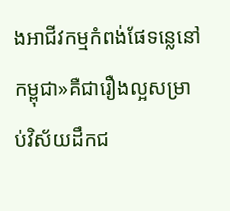ងអាជីវកម្មកំពង់ផែទន្លេនៅកម្ពុជា»គឺជារឿងល្អសម្រាប់វិស័យដឹកជ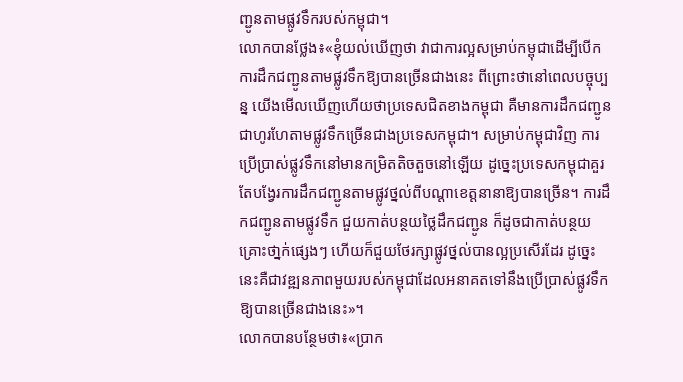ញ្ជូនតាមផ្លូវទឹករបស់កម្ពុជា។
លោកបានថ្លែង៖«ខ្ញុំយល់ឃើញថា វាជាការល្អសម្រាប់កម្ពុជាដើម្បីបើកការដឹកជញ្ជូនតាមផ្លូវទឹកឱ្យបានច្រើនជាងនេះ ពីព្រោះថានៅពេលបច្ចុប្បន្ន យើងមើលឃើញហើយថាប្រទេសជិតខាងកម្ពុជា គឺមានការដឹកជញ្ជូនជាហូរហែតាមផ្លូវទឹកច្រើនជាងប្រទេសកម្ពុជា។ សម្រាប់កម្ពុជាវិញ ការប្រើប្រាស់ផ្លូវទឹកនៅមានកម្រិតតិចតួចនៅឡើយ ដូច្នេះប្រទេសកម្ពុជាគួរតែបង្វែរការដឹកជញ្ជូនតាមផ្លូវថ្នល់ពីបណ្តាខេត្តនានាឱ្យបានច្រើន។ ការដឹកជញ្ជូនតាមផ្លូវទឹក ជួយកាត់បន្ថយថ្លៃដឹកជញ្ជូន ក៏ដូចជាកាត់បន្ថយគ្រោះថា្នក់ផ្សេងៗ ហើយក៏ជួយថែរក្សាផ្លូវថ្នល់បានល្អប្រសើរដែរ ដូច្នេះនេះគឺជាវឌ្ឍនភាពមួយរបស់កម្ពុជាដែលអនាគតទៅនឹងប្រើប្រាស់ផ្លូវទឹកឱ្យបានច្រើនជាងនេះ»។
លោកបានបន្ថែមថា៖«ប្រាក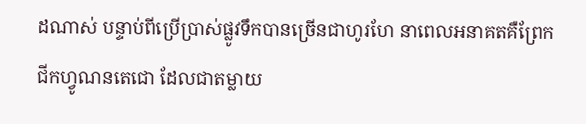ដណាស់ បន្ទាប់ពីប្រើប្រាស់ផ្លូវទឹកបានច្រើនជាហូរហែ នាពេលអនាគតគឺព្រែកជីកហ្វូណនតេជោ ដែលជាតម្លាយ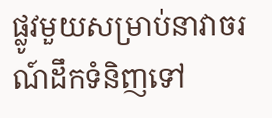ផ្លូវមួយសម្រាប់នាវាចរណ៍ដឹកទំនិញទៅ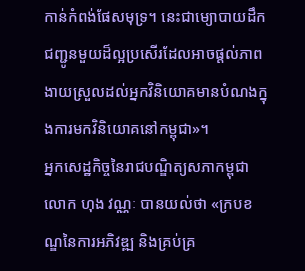កាន់កំពង់ផែសមុទ្រ។ នេះជាម្យោបាយដឹកជញ្ជូនមួយដ៏ល្អប្រសើរដែលអាចផ្តល់ភាពងាយស្រួលដល់អ្នកវិនិយោគមានបំណងក្នុងការមកវិនិយោគនៅកម្ពុជា»។
អ្នកសេដ្ឋកិច្ចនៃរាជបណ្ឌិត្យសភាកម្ពុជា លោក ហុង វណ្ណៈ បានយល់ថា «ក្របខណ្ឌនៃការអភិវឌ្ឍ និងគ្រប់គ្រ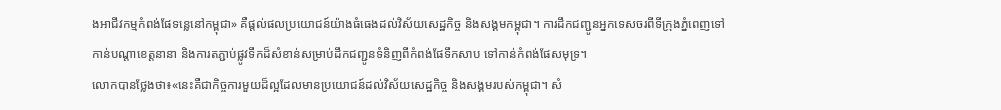ងអាជីវកម្មកំពង់ផែទន្លេនៅកម្ពុជា» គឺផ្តល់ផលប្រយោជន៍យ៉ាងធំធេងដល់វិស័យសេដ្ឋកិច្ច និងសង្គមកម្ពុជា។ ការដឹកជញ្ជូនអ្នកទេសចរពីទីក្រុងភ្នំពេញទៅកាន់បណ្តាខេត្តនានា និងការតភ្ជាប់ផ្លូវទឹកដ៏សំខាន់សម្រាប់ដឹកជញ្ជូនទំនិញពីកំពង់ផែទឹកសាប ទៅកាន់កំពង់ផែសមុទ្រ។
លោកបានថ្លែងថា៖«នេះគឺជាកិច្ចការមួយដ៏ល្អដែលមានប្រយោជន៍ដល់វិស័យសេដ្ឋកិច្ច និងសង្គមរបស់កម្ពុជា។ សំ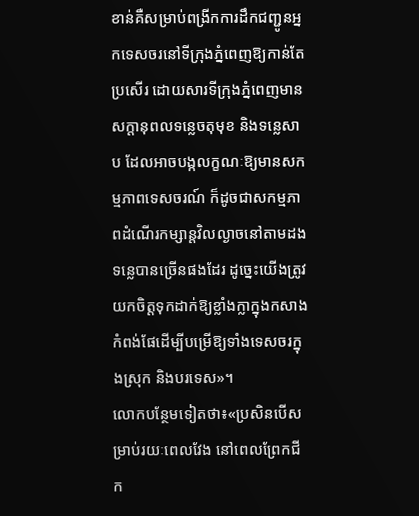ខាន់គឺសម្រាប់ពង្រីកការដឹកជញ្ជូនអ្នកទេសចរនៅទីក្រុងភ្នំពេញឱ្យកាន់តែប្រសើរ ដោយសារទីក្រុងភ្នំពេញមានសក្តានុពលទន្លេចតុមុខ និងទន្លេសាប ដែលអាចបង្កលក្ខណៈឱ្យមានសកម្មភាពទេសចរណ៍ ក៏ដូចជាសកម្មភាពដំណើរកម្សាន្តវិលល្ងាចនៅតាមដងទន្លេបានច្រើនផងដែរ ដូច្នេះយើងត្រូវយកចិត្តទុកដាក់ឱ្យខ្លាំងក្លាក្នុងកសាងកំពង់ផែដើម្បីបម្រើឱ្យទាំងទេសចរក្នុងស្រុក និងបរទេស»។
លោកបន្ថែមទៀតថា៖«ប្រសិនបើសម្រាប់រយៈពេលវែង នៅពេលព្រែកជីក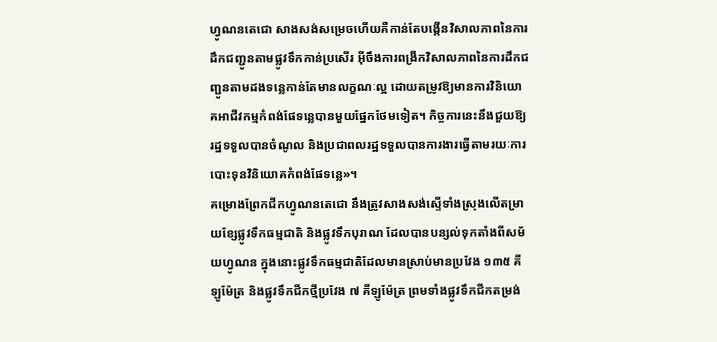ហ្វូណនតេជោ សាងសង់សម្រេចហើយគឺកាន់តែបង្កើនវិសាលភាពនៃការដឹកជញ្ជូនតាមផ្លូវទឹកកាន់ប្រសើរ អ៊ីចឹងការពង្រីកវិសាលភាពនៃការដឹកជញ្ជូនតាមដងទន្លេកាន់តែមានលក្ខណៈល្អ ដោយតម្រូវឱ្យមានការវិនិយោគអាជីវកម្មកំពង់ផែទន្លេបានមួយផ្នែកថែមទៀត។ កិច្ចការនេះនឹងជួយឱ្យរដ្ឋទទួលបានចំណូល និងប្រជាពលរដ្ឋទទួលបានការងារធ្វើតាមរយៈការបោះទុនវិនិយោគកំពង់ផែទន្លេ»។
គម្រោងព្រែកជីកហ្វូណនតេជោ នឹងត្រូវសាងសង់ស្ទើទាំងស្រុងលើតម្រាយខ្សែផ្លូវទឹកធម្មជាតិ និងផ្លូវទឹកបុរាណ ដែលបានបន្សល់ទុកតាំងពីសម័យហ្វូណន ក្នុងនោះផ្លូវទឹកធម្មជាតិដែលមានស្រាប់មានប្រវែង ១៣៥ គីឡូម៉ែត្រ និងផ្លូវទឹកជីកថ្មីប្រវែង ៧ គីឡូម៉ែត្រ ព្រមទាំងផ្លូវទឹកជីកតម្រង់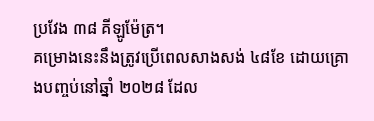ប្រវែង ៣៨ គីឡូម៉ែត្រ។
គម្រោងនេះនឹងត្រូវប្រើពេលសាងសង់ ៤៨ខែ ដោយគ្រោងបញ្ចប់នៅឆ្នាំ ២០២៨ ដែល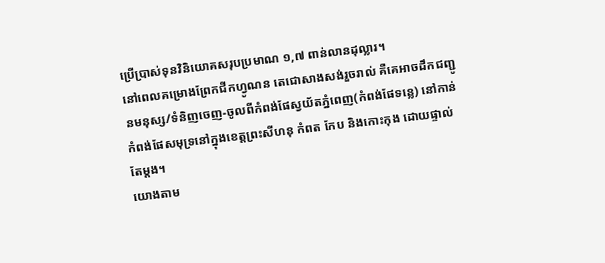ប្រើប្រាស់ទុនវិនិយោគសរុបប្រមាណ ១,៧ ពាន់លានដុល្លារ។
នៅពេលគម្រោងព្រែកជីកហ្វូណន តេជោសាងសង់រួចរាល់ គឺគេអាចដឹកជញ្ជូនមនុស្ស/ទំនិញចេញ-ចូលពីកំពង់ផែស្វយ័តភ្នំពេញ(កំពង់ផែទន្លេ) នៅកាន់កំពង់ផែសមុទ្រនៅក្នុងខេត្តព្រះសីហនុ កំពត កែប និងកោះកុង ដោយផ្ទាល់តែម្តង។
យោងតាម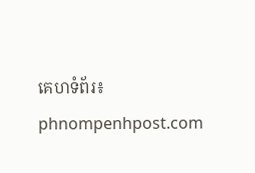គេហទំព័រ៖ phnompenhpost.com